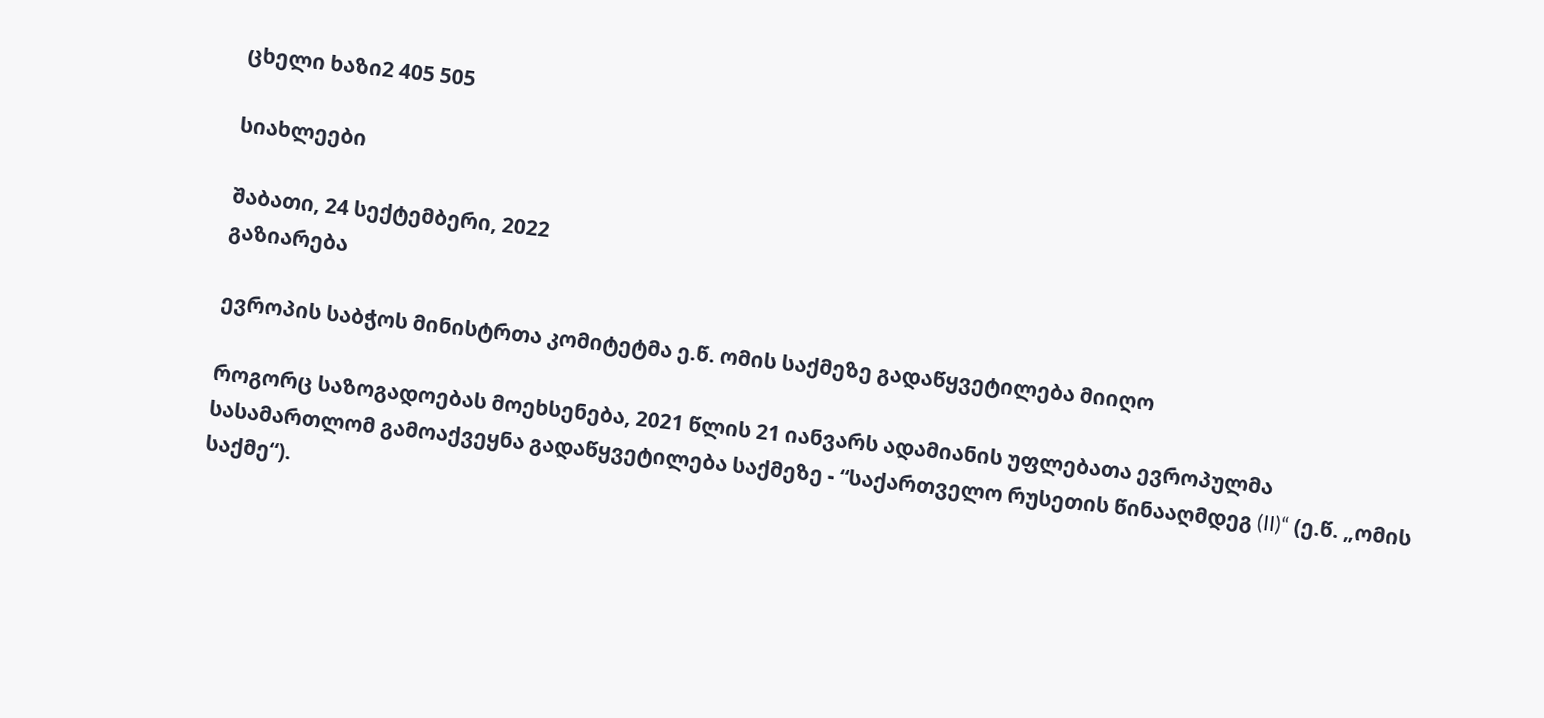ცხელი ხაზი2 405 505

სიახლეები

შაბათი, 24 სექტემბერი, 2022
გაზიარება

ევროპის საბჭოს მინისტრთა კომიტეტმა ე.წ. ომის საქმეზე გადაწყვეტილება მიიღო

როგორც საზოგადოებას მოეხსენება, 2021 წლის 21 იანვარს ადამიანის უფლებათა ევროპულმა სასამართლომ გამოაქვეყნა გადაწყვეტილება საქმეზე - “საქართველო რუსეთის წინააღმდეგ (II)“ (ე.წ. „ომის საქმე“).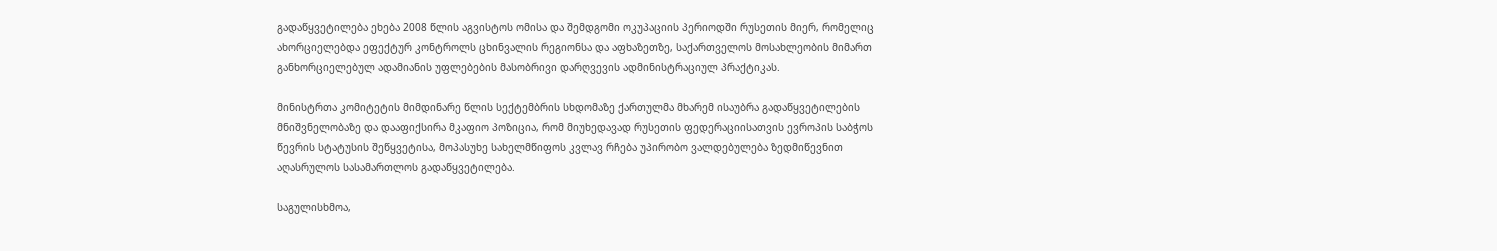გადაწყვეტილება ეხება 2008 წლის აგვისტოს ომისა და შემდგომი ოკუპაციის პერიოდში რუსეთის მიერ, რომელიც ახორციელებდა ეფექტურ კონტროლს ცხინვალის რეგიონსა და აფხაზეთზე, საქართველოს მოსახლეობის მიმართ განხორციელებულ ადამიანის უფლებების მასობრივი დარღვევის ადმინისტრაციულ პრაქტიკას.

მინისტრთა კომიტეტის მიმდინარე წლის სექტემბრის სხდომაზე ქართულმა მხარემ ისაუბრა გადაწყვეტილების მნიშვნელობაზე და დააფიქსირა მკაფიო პოზიცია, რომ მიუხედავად რუსეთის ფედერაციისათვის ევროპის საბჭოს წევრის სტატუსის შეწყვეტისა, მოპასუხე სახელმწიფოს კვლავ რჩება უპირობო ვალდებულება ზედმიწევნით აღასრულოს სასამართლოს გადაწყვეტილება.

საგულისხმოა,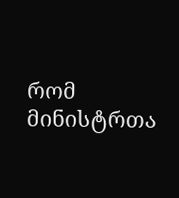რომ მინისტრთა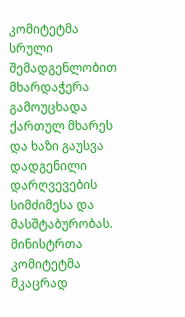კომიტეტმა სრული შემადგენლობით მხარდაჭერა გამოუცხადა ქართულ მხარეს და ხაზი გაუსვა დადგენილი დარღვევების სიმძიმესა და მასშტაბურობას. მინისტრთა კომიტეტმა მკაცრად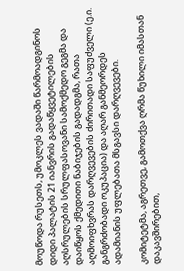მოუწოდა რუსეთს, უმოკლეს ვადაში წარმოადგინოს დიდი პალატის 21 იანვრის გადაწყვეტილების აღსრულების სრულფასოვანი სამოქმედო გეგმა და დაიწყოს ქმედითი ნაბიჯების გადადგმა, რათა აღმოიფხვრას დარღვევების ძირითადი საფუძველი (ე.ი. განგრძობადი ოკუპაცია) და აღარ განმეორდეს ადამიანის უფლებათა მსგავსი დარღვევები.

კომიტეტმა, აგრეთვე, გამოთქვა ღრმა წუხილი იმასთან დაკავშირებით,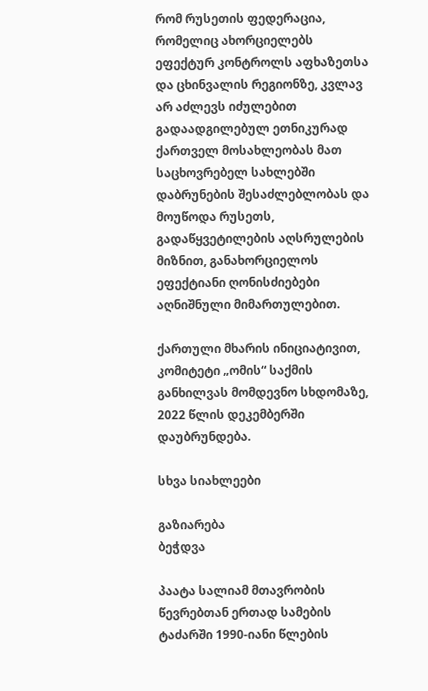რომ რუსეთის ფედერაცია, რომელიც ახორციელებს ეფექტურ კონტროლს აფხაზეთსა და ცხინვალის რეგიონზე, კვლავ არ აძლევს იძულებით გადაადგილებულ ეთნიკურად ქართველ მოსახლეობას მათ საცხოვრებელ სახლებში დაბრუნების შესაძლებლობას და მოუწოდა რუსეთს, გადაწყვეტილების აღსრულების მიზნით, განახორციელოს ეფექტიანი ღონისძიებები აღნიშნული მიმართულებით.

ქართული მხარის ინიციატივით, კომიტეტი „ომის“ საქმის განხილვას მომდევნო სხდომაზე, 2022 წლის დეკემბერში დაუბრუნდება.

სხვა სიახლეები

გაზიარება
ბეჭდვა

პაატა სალიამ მთავრობის წევრებთან ერთად სამების ტაძარში 1990-იანი წლების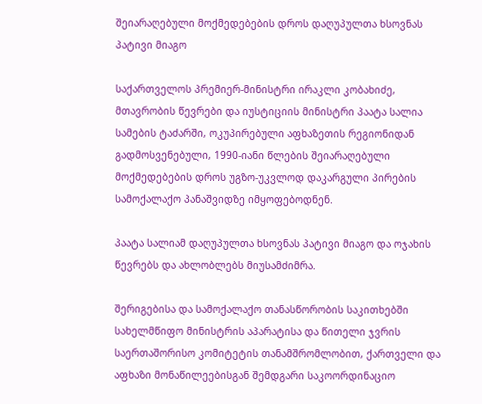შეიარაღებული მოქმედებების დროს დაღუპულთა ხსოვნას პატივი მიაგო

საქართველოს პრემიერ-მინისტრი ირაკლი კობახიძე, მთავრობის წევრები და იუსტიციის მინისტრი პაატა სალია სამების ტაძარში, ოკუპირებული აფხაზეთის რეგიონიდან გადმოსვენებული, 1990-იანი წლების შეიარაღებული მოქმედებების დროს უგზო-უკვლოდ დაკარგული პირების სამოქალაქო პანაშვიდზე იმყოფებოდნენ.

პაატა სალიამ დაღუპულთა ხსოვნას პატივი მიაგო და ოჯახის წევრებს და ახლობლებს მიუსამძიმრა.

შერიგებისა და სამოქალაქო თანასწორობის საკითხებში სახელმწიფო მინისტრის აპარატისა და წითელი ჯვრის საერთაშორისო კომიტეტის თანამშრომლობით, ქართველი და აფხაზი მონაწილეებისგან შემდგარი საკოორდინაციო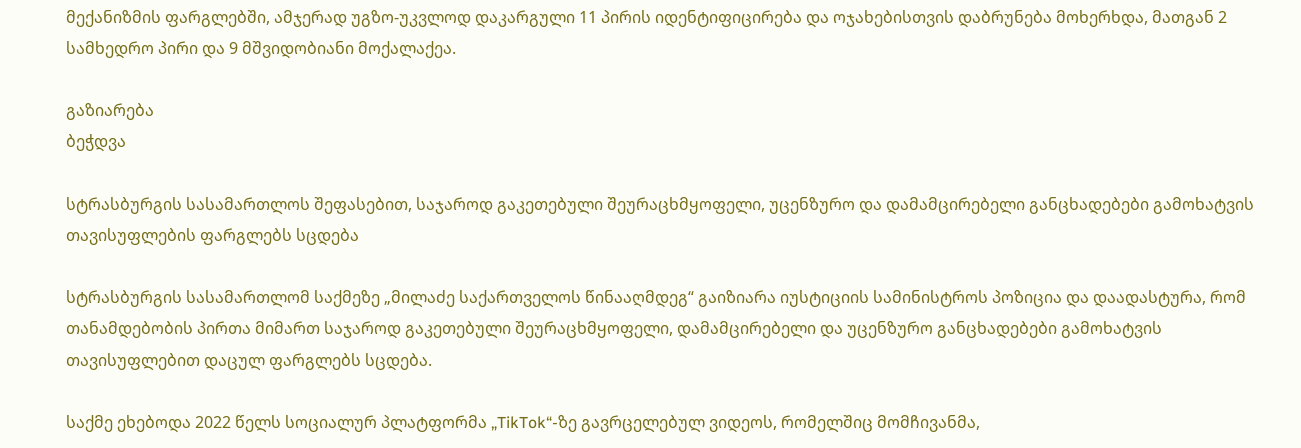მექანიზმის ფარგლებში, ამჯერად უგზო-უკვლოდ დაკარგული 11 პირის იდენტიფიცირება და ოჯახებისთვის დაბრუნება მოხერხდა, მათგან 2 სამხედრო პირი და 9 მშვიდობიანი მოქალაქეა.

გაზიარება
ბეჭდვა

სტრასბურგის სასამართლოს შეფასებით, საჯაროდ გაკეთებული შეურაცხმყოფელი, უცენზურო და დამამცირებელი განცხადებები გამოხატვის თავისუფლების ფარგლებს სცდება

სტრასბურგის სასამართლომ საქმეზე „მილაძე საქართველოს წინააღმდეგ“ გაიზიარა იუსტიციის სამინისტროს პოზიცია და დაადასტურა, რომ თანამდებობის პირთა მიმართ საჯაროდ გაკეთებული შეურაცხმყოფელი, დამამცირებელი და უცენზურო განცხადებები გამოხატვის თავისუფლებით დაცულ ფარგლებს სცდება.

საქმე ეხებოდა 2022 წელს სოციალურ პლატფორმა „TikTok“-ზე გავრცელებულ ვიდეოს, რომელშიც მომჩივანმა,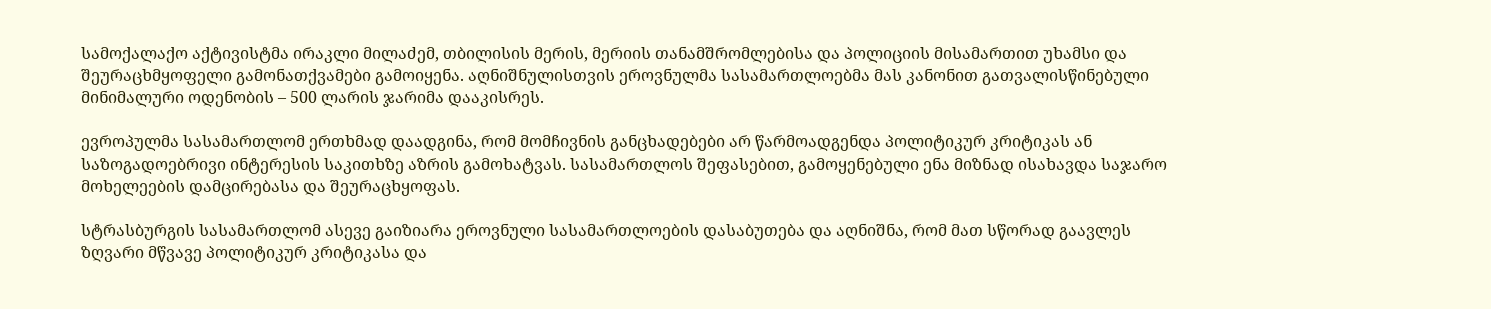სამოქალაქო აქტივისტმა ირაკლი მილაძემ, თბილისის მერის, მერიის თანამშრომლებისა და პოლიციის მისამართით უხამსი და შეურაცხმყოფელი გამონათქვამები გამოიყენა. აღნიშნულისთვის ეროვნულმა სასამართლოებმა მას კანონით გათვალისწინებული მინიმალური ოდენობის – 500 ლარის ჯარიმა დააკისრეს.

ევროპულმა სასამართლომ ერთხმად დაადგინა, რომ მომჩივნის განცხადებები არ წარმოადგენდა პოლიტიკურ კრიტიკას ან საზოგადოებრივი ინტერესის საკითხზე აზრის გამოხატვას. სასამართლოს შეფასებით, გამოყენებული ენა მიზნად ისახავდა საჯარო მოხელეების დამცირებასა და შეურაცხყოფას.

სტრასბურგის სასამართლომ ასევე გაიზიარა ეროვნული სასამართლოების დასაბუთება და აღნიშნა, რომ მათ სწორად გაავლეს ზღვარი მწვავე პოლიტიკურ კრიტიკასა და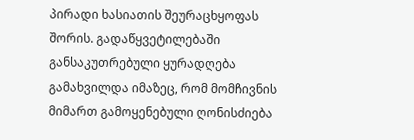პირადი ხასიათის შეურაცხყოფას შორის. გადაწყვეტილებაში განსაკუთრებული ყურადღება გამახვილდა იმაზეც, რომ მომჩივნის მიმართ გამოყენებული ღონისძიება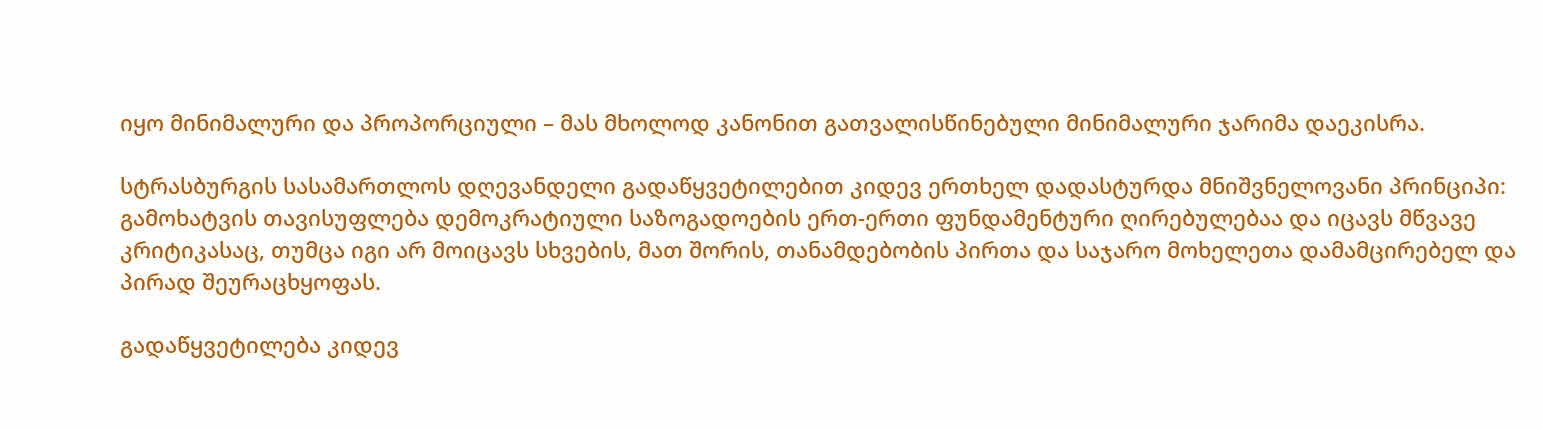იყო მინიმალური და პროპორციული – მას მხოლოდ კანონით გათვალისწინებული მინიმალური ჯარიმა დაეკისრა.

სტრასბურგის სასამართლოს დღევანდელი გადაწყვეტილებით კიდევ ერთხელ დადასტურდა მნიშვნელოვანი პრინციპი: გამოხატვის თავისუფლება დემოკრატიული საზოგადოების ერთ-ერთი ფუნდამენტური ღირებულებაა და იცავს მწვავე კრიტიკასაც, თუმცა იგი არ მოიცავს სხვების, მათ შორის, თანამდებობის პირთა და საჯარო მოხელეთა დამამცირებელ და პირად შეურაცხყოფას.

გადაწყვეტილება კიდევ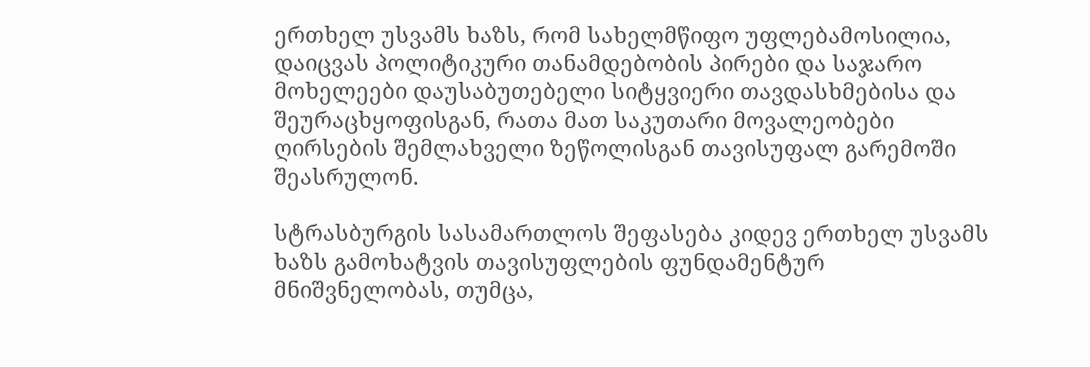ერთხელ უსვამს ხაზს, რომ სახელმწიფო უფლებამოსილია, დაიცვას პოლიტიკური თანამდებობის პირები და საჯარო მოხელეები დაუსაბუთებელი სიტყვიერი თავდასხმებისა და შეურაცხყოფისგან, რათა მათ საკუთარი მოვალეობები ღირსების შემლახველი ზეწოლისგან თავისუფალ გარემოში შეასრულონ.

სტრასბურგის სასამართლოს შეფასება კიდევ ერთხელ უსვამს ხაზს გამოხატვის თავისუფლების ფუნდამენტურ მნიშვნელობას, თუმცა,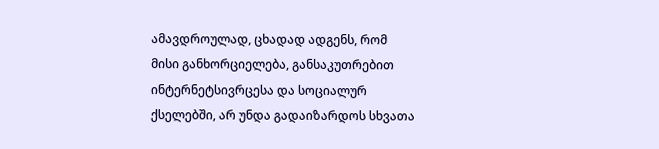ამავდროულად, ცხადად ადგენს, რომ მისი განხორციელება, განსაკუთრებით ინტერნეტსივრცესა და სოციალურ ქსელებში, არ უნდა გადაიზარდოს სხვათა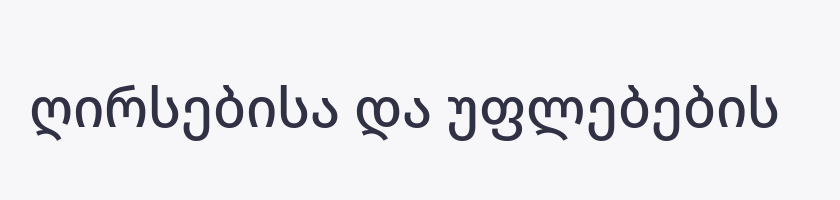ღირსებისა და უფლებების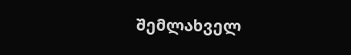შემლახველ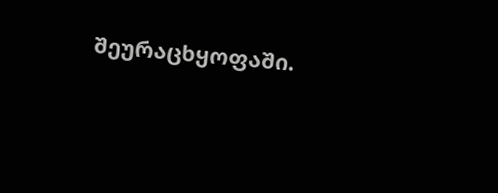შეურაცხყოფაში.